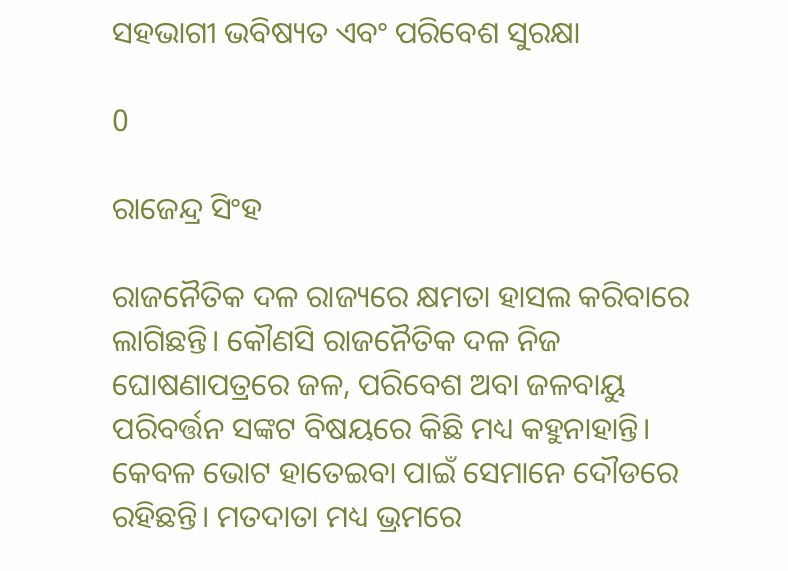ସହଭାଗୀ ଭବିଷ୍ୟତ ଏବଂ ପରିବେଶ ସୁରକ୍ଷା

0

ରାଜେନ୍ଦ୍ର ସିଂହ

ରାଜନୈତିକ ଦଳ ରାଜ୍ୟରେ କ୍ଷମତା ହାସଲ କରିବାରେ ଲାଗିଛନ୍ତି। କୌଣସି ରାଜନୈତିକ ଦଳ ନିଜ ଘୋଷଣାପତ୍ରରେ ଜଳ, ପରିବେଶ ଅବା ଜଳବାୟୁ ପରିବର୍ତ୍ତନ ସଙ୍କଟ ବିଷୟରେ କିଛି ମଧ୍ୟ କହୁନାହାନ୍ତି। କେବଳ ଭୋଟ ହାତେଇବା ପାଇଁ ସେମାନେ ଦୌଡରେ ରହିଛନ୍ତି। ମତଦାତା ମଧ୍ୟ ଭ୍ରମରେ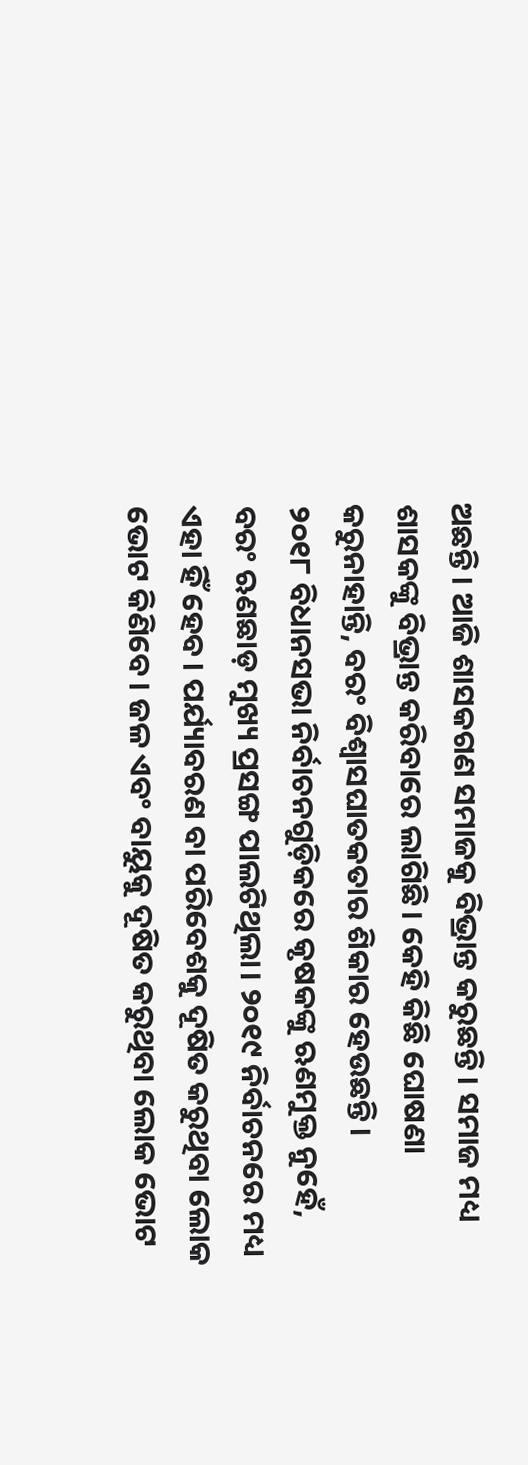ଅଛନ୍ତି। ଆଜି ଶାସକଗଣ ସମାଜକୁ ବିଭ୍ରାନ୍ତ କରୁଛନ୍ତି। ସମାଜ ମଧ୍ୟ ଶାସକଙ୍କୁ ବିଭ୍ରାନ୍ତ କରିବାରେ ଲାଗିଛି। କେହି କିଛି ଘୋଷଣା କରୁନାହାନ୍ତି, ବରଂ ବିଶ୍ୱାସଘାତକତାର ଶିକାର ହେଉଛନ୍ତି।
୨୦୧୮ ବିଧାନସଭା ନିର୍ବାଚନଗୁଡ଼ିକରେ କୃଷକଙ୍କୁ ଋଣମୁକ୍ତ ନୁହେଁ, ବରଂ ଋଣଛାଡ଼ ମୁଖ୍ୟ ପ୍ରସଙ୍ଗ ପାଲଟିଥିଲା। ୨୦୧୯ ନିର୍ବାଚନରେ ମଧ୍ୟ ଏହା ହିଁ ହେବ। ପର୍ଯ୍ୟାବରଣ ବା ପରିବେଶକୁ ଦୂଷିତ କରୁଥିବା ଲୋକ ଭୋଟ କିଣିବେ। ଜଳ ଏବଂ ବାୟୁକୁ ଦୂଷିତ କରୁଥିବା ଲୋକ ଭୋଟ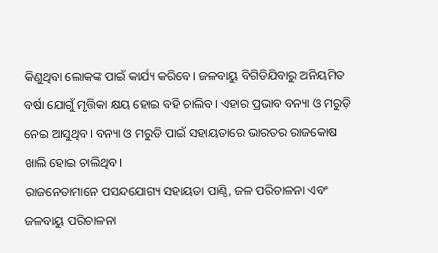କିଣୁଥିବା ଲୋକଙ୍କ ପାଇଁ କାର୍ଯ୍ୟ କରିବେ। ଜଳବାୟୁ ବିଗିଡିଯିବାରୁ ଅନିୟମିତ ବର୍ଷା ଯୋଗୁଁ ମୃତ୍ତିକା କ୍ଷୟ ହୋଇ ବହି ଚାଲିବ। ଏହାର ପ୍ରଭାବ ବନ୍ୟା ଓ ମରୁଡ଼ି ନେଇ ଆସୁଥିବ। ବନ୍ୟା ଓ ମରୁଡି ପାଇଁ ସହାୟତାରେ ଭାରତର ରାଜକୋଷ ଖାଲି ହୋଇ ଚାଲିଥିବ।
ରାଜନେତାମାନେ ପସନ୍ଦଯୋଗ୍ୟ ସହାୟତା ପାଣ୍ଠି, ଜଳ ପରିଚାଳନା ଏବଂ ଜଳବାୟୁ ପରିଚାଳନା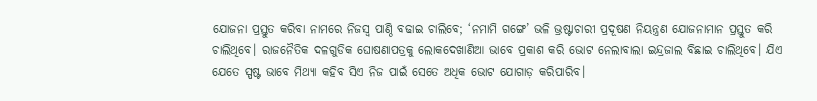ଯୋଜନା ପ୍ରସ୍ତୁତ କରିବା ନାମରେ ନିଜସ୍ୱ ପାଣ୍ଠି ବଢାଇ ଚାଲିବେ; ‘ନମାମି ଗଙ୍ଗେ’ ଭଳି ଭ୍ରଷ୍ଟାଚାରୀ ପ୍ରଦୂଷଣ ନିୟନ୍ତ୍ରଣ ଯୋଜନାମାନ ପ୍ରସ୍ତୁତ କରି ଚାଲିଥିବେ। ରାଜନୈତିକ ଦଳଗୁଡିକ ଘୋଷଣାପତ୍ରକୁ ଲୋକଦେଖାଣିଆ ଭାବେ ପ୍ରକାଶ କରି ଭୋଟ ନେଲାବାଲା ଇନ୍ଦ୍ରଜାଲ ବିଛାଇ ଚାଲିଥିବେ। ଯିଏ ଯେତେ ସ୍ପଷ୍ଟ ଭାବେ ମିଥ୍ୟା କହିବ ସିଏ ନିଜ ପାଇଁ ସେତେ ଅଧିକ ଭୋଟ ଯୋଗାଡ଼ କରିପାରିବ।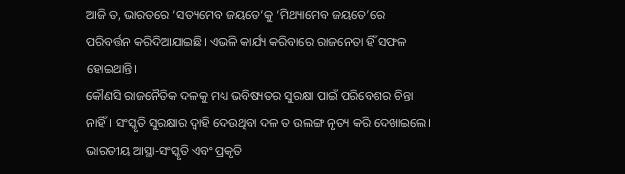ଆଜି ତ, ଭାରତରେ ‘ସତ୍ୟମେବ ଜୟତେ’କୁ ‘ମିଥ୍ୟାମେବ ଜୟତେ’ରେ ପରିବର୍ତ୍ତନ କରିଦିଆଯାଇଛି। ଏଭଳି କାର୍ଯ୍ୟ କରିବାରେ ରାଜନେତା ହିଁ ସଫଳ ହୋଇଥାନ୍ତି।
କୌଣସି ରାଜନୈତିକ ଦଳକୁ ମଧ୍ୟ ଭବିଷ୍ୟତର ସୁରକ୍ଷା ପାଇଁ ପରିବେଶର ଚିନ୍ତା ନାହିଁ। ସଂସ୍କୃତି ସୁରକ୍ଷାର ଦ୍ୱାହି ଦେଉଥିବା ଦଳ ତ ଉଲଙ୍ଗ ନୃତ୍ୟ କରି ଦେଖାଇଲେ। ଭାରତୀୟ ଆସ୍ଥା-ସଂସ୍କୃତି ଏବଂ ପ୍ରକୃତି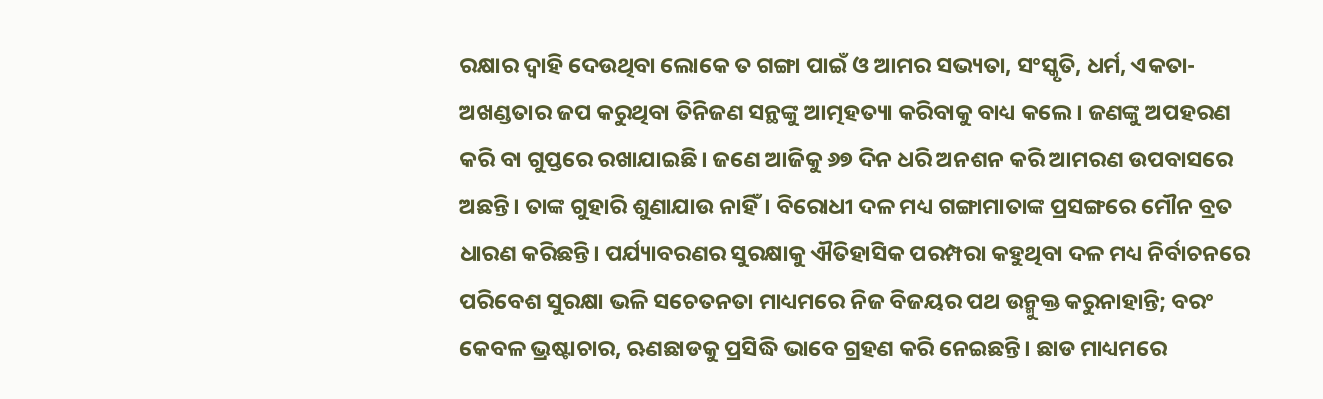ରକ୍ଷାର ଦ୍ୱାହି ଦେଉଥିବା ଲୋକେ ତ ଗଙ୍ଗା ପାଇଁ ଓ ଆମର ସଭ୍ୟତା, ସଂସ୍କୃତି, ଧର୍ମ, ଏକତା-ଅଖଣ୍ଡତାର ଜପ କରୁଥିବା ତିନିଜଣ ସନ୍ଥଙ୍କୁ ଆତ୍ମହତ୍ୟା କରିବାକୁ ବାଧ୍ୟ କଲେ। ଜଣଙ୍କୁ ଅପହରଣ କରି ବା ଗୁପ୍ତରେ ରଖାଯାଇଛି। ଜଣେ ଆଜିକୁ ୬୭ ଦିନ ଧରି ଅନଶନ କରି ଆମରଣ ଉପବାସରେ ଅଛନ୍ତି। ତାଙ୍କ ଗୁହାରି ଶୁଣାଯାଉ ନାହିଁ। ବିରୋଧୀ ଦଳ ମଧ୍ୟ ଗଙ୍ଗାମାତାଙ୍କ ପ୍ରସଙ୍ଗରେ ମୌନ ବ୍ରତ ଧାରଣ କରିଛନ୍ତି। ପର୍ଯ୍ୟାବରଣର ସୁରକ୍ଷାକୁ ଐତିହାସିକ ପରମ୍ପରା କହୁଥିବା ଦଳ ମଧ୍ୟ ନିର୍ବାଚନରେ ପରିବେଶ ସୁରକ୍ଷା ଭଳି ସଚେତନତା ମାଧ୍ୟମରେ ନିଜ ବିଜୟର ପଥ ଉନ୍ମୁକ୍ତ କରୁନାହାନ୍ତି; ବରଂ କେବଳ ଭ୍ରଷ୍ଟାଚାର, ଋଣଛାଡକୁ ପ୍ରସିଦ୍ଧି ଭାବେ ଗ୍ରହଣ କରି ନେଇଛନ୍ତି। ଛାଡ ମାଧ୍ୟମରେ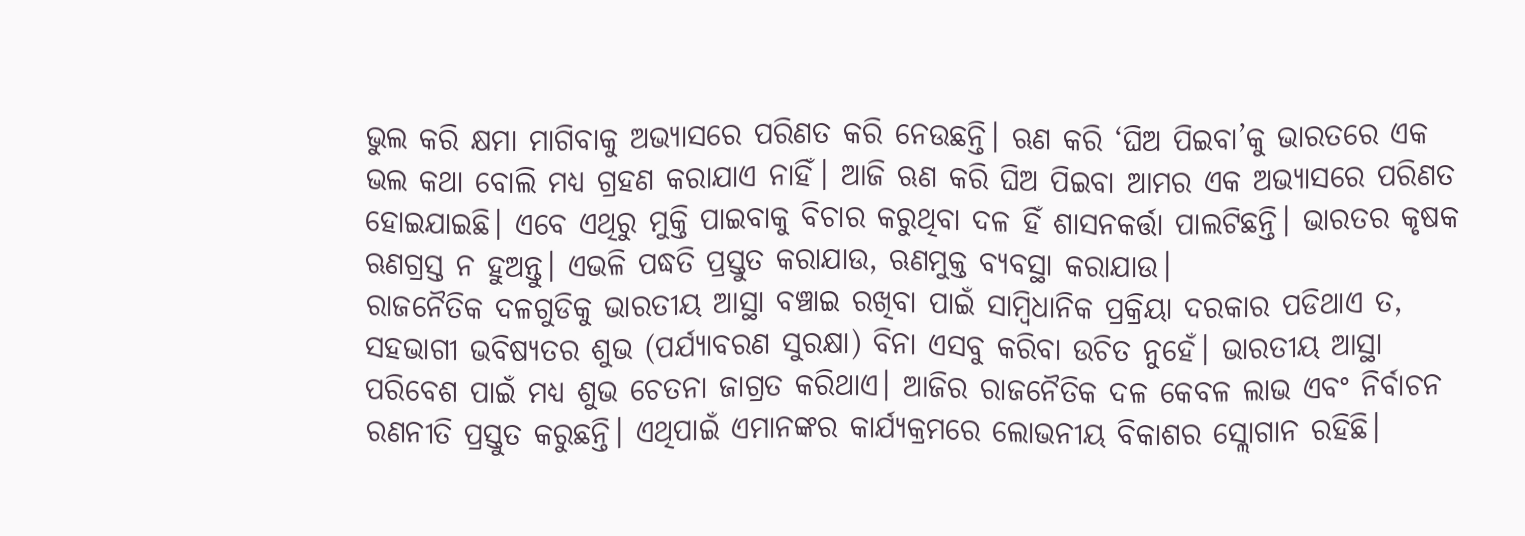ଭୁଲ କରି କ୍ଷମା ମାଗିବାକୁ ଅଭ୍ୟାସରେ ପରିଣତ କରି ନେଉଛନ୍ତି। ଋଣ କରି ‘ଘିଅ ପିଇବା’କୁ ଭାରତରେ ଏକ ଭଲ କଥା ବୋଲି ମଧ୍ୟ ଗ୍ରହଣ କରାଯାଏ ନାହିଁ। ଆଜି ଋଣ କରି ଘିଅ ପିଇବା ଆମର ଏକ ଅଭ୍ୟାସରେ ପରିଣତ ହୋଇଯାଇଛି। ଏବେ ଏଥିରୁ ମୁକ୍ତି ପାଇବାକୁ ବିଚାର କରୁଥିବା ଦଳ ହିଁ ଶାସନକର୍ତ୍ତା ପାଲଟିଛନ୍ତି। ଭାରତର କୃଷକ ଋଣଗ୍ରସ୍ତ ନ ହୁଅନ୍ତୁ। ଏଭଳି ପଦ୍ଧତି ପ୍ରସ୍ତୁତ କରାଯାଉ, ଋଣମୁକ୍ତ ବ୍ୟବସ୍ଥା କରାଯାଉ।
ରାଜନୈତିକ ଦଳଗୁଡିକୁ ଭାରତୀୟ ଆସ୍ଥା ବଞ୍ଚାଇ ରଖିବା ପାଇଁ ସାମ୍ବିଧାନିକ ପ୍ରକ୍ରିୟା ଦରକାର ପଡିଥାଏ ତ, ସହଭାଗୀ ଭବିଷ୍ୟତର ଶୁଭ (ପର୍ଯ୍ୟାବରଣ ସୁରକ୍ଷା) ବିନା ଏସବୁ କରିବା ଉଚିତ ନୁହେଁ। ଭାରତୀୟ ଆସ୍ଥା ପରିବେଶ ପାଇଁ ମଧ୍ୟ ଶୁଭ ଚେତନା ଜାଗ୍ରତ କରିଥାଏ। ଆଜିର ରାଜନୈତିକ ଦଳ କେବଳ ଲାଭ ଏବଂ ନିର୍ବାଚନ ରଣନୀତି ପ୍ରସ୍ତୁତ କରୁଛନ୍ତି। ଏଥିପାଇଁ ଏମାନଙ୍କର କାର୍ଯ୍ୟକ୍ରମରେ ଲୋଭନୀୟ ବିକାଶର ସ୍ଲୋଗାନ ରହିଛି।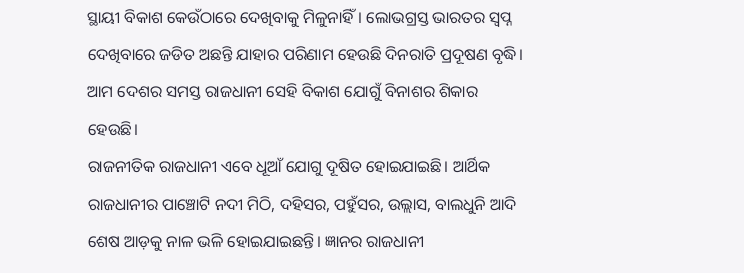ସ୍ଥାୟୀ ବିକାଶ କେଉଁଠାରେ ଦେଖିବାକୁ ମିଳୁନାହିଁ। ଲୋଭଗ୍ରସ୍ତ ଭାରତର ସ୍ୱପ୍ନ ଦେଖିବାରେ ଜଡିତ ଅଛନ୍ତି ଯାହାର ପରିଣାମ ହେଉଛି ଦିନରାତି ପ୍ରଦୂଷଣ ବୃଦ୍ଧି। ଆମ ଦେଶର ସମସ୍ତ ରାଜଧାନୀ ସେହି ବିକାଶ ଯୋଗୁଁ ବିନାଶର ଶିକାର ହେଉଛି।
ରାଜନୀତିକ ରାଜଧାନୀ ଏବେ ଧୂଆଁ ଯୋଗୁ ଦୂଷିତ ହୋଇଯାଇଛି। ଆର୍ଥିକ ରାଜଧାନୀର ପାଞ୍ଚୋଟି ନଦୀ ମିଠି, ଦହିସର, ପହୁଁସର, ଉଲ୍ଲାସ, ବାଲଧୁନି ଆଦି ଶେଷ ଆଡ଼କୁ ନାଳ ଭଳି ହୋଇଯାଇଛନ୍ତି। ଜ୍ଞାନର ରାଜଧାନୀ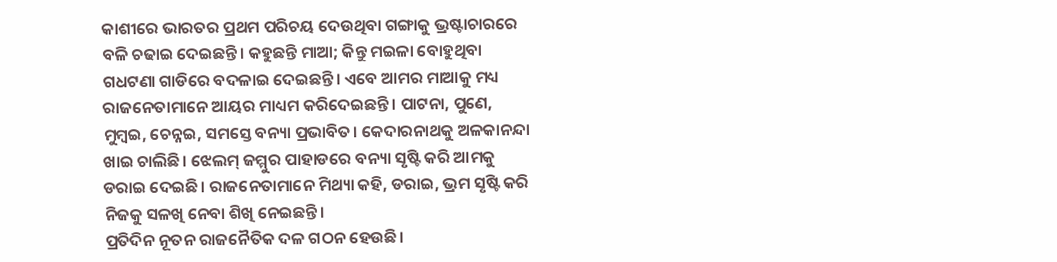କାଶୀରେ ଭାରତର ପ୍ରଥମ ପରିଚୟ ଦେଉଥିବା ଗଙ୍ଗାକୁ ଭ୍ରଷ୍ଟାଚାରରେ ବଳି ଚଢାଇ ଦେଇଛନ୍ତି। କହୁଛନ୍ତି ମାଆ; କିନ୍ତୁ ମଇଳା ବୋହୁଥିବା ଗଧଟଣା ଗାଡିରେ ବଦଳାଇ ଦେଇଛନ୍ତି। ଏବେ ଆମର ମାଆକୁ ମଧ୍ୟ ରାଜନେତାମାନେ ଆୟର ମାଧ୍ୟମ କରିଦେଇଛନ୍ତି। ପାଟନା, ପୁଣେ, ମୁମ୍ବଇ, ଚେନ୍ନଇ, ସମସ୍ତେ ବନ୍ୟା ପ୍ରଭାବିତ। କେଦାରନାଥକୁ ଅଳକାନନ୍ଦା ଖାଇ ଚାଲିଛି। ଝେଲମ୍‌ ଜମ୍ମୁର ପାହାଡରେ ବନ୍ୟା ସୃଷ୍ଟି କରି ଆମକୁ ଡରାଇ ଦେଇଛି। ରାଜନେତାମାନେ ମିଥ୍ୟା କହି, ଡରାଇ, ଭ୍ରମ ସୃଷ୍ଟି କରି ନିଜକୁ ସଳଖି ନେବା ଶିଖି ନେଇଛନ୍ତି।
ପ୍ରତିଦିନ ନୂତନ ରାଜନୈତିକ ଦଳ ଗଠନ ହେଉଛି।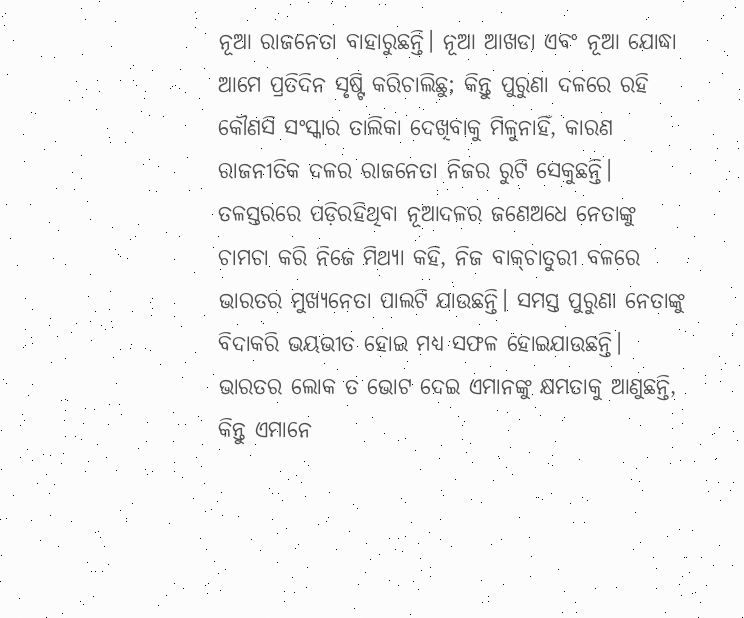ନୂଆ ରାଜନେତା ବାହାରୁଛନ୍ତି। ନୂଆ ଆଖଡା ଏବଂ ନୂଆ ଯୋଦ୍ଧା ଆମେ ପ୍ରତିଦିନ ସୃଷ୍ଟି କରିଚାଲିଛୁ; କିନ୍ତୁ ପୁରୁଣା ଦଳରେ ରହି କୌଣସି ସଂସ୍କାର ତାଲିକା ଦେଖିବାକୁ ମିଳୁନାହିଁ, କାରଣ ରାଜନୀତିକ ଦଳର ରାଜନେତା ନିଜର ରୁଟି ସେକୁଛନ୍ତି। ତଳସ୍ତରରେ ପଡ଼ିରହିଥିବା ନୂଆଦଳର ଜଣେଅଧେ ନେତାଙ୍କୁ ଚାମଚା କରି ନିଜେ ମିଥ୍ୟା କହି, ନିଜ ବାକ୍‌ଚାତୁରୀ ବଳରେ ଭାରତର ମୁଖ୍ୟନେତା ପାଲଟି ଯାଉଛନ୍ତି। ସମସ୍ତ ପୁରୁଣା ନେତାଙ୍କୁ ବିଦାକରି ଭୟଭୀତ ହୋଇ ମଧ୍ୟ ସଫଳ ହୋଇଯାଉଛନ୍ତି। ଭାରତର ଲୋକ ତ ଭୋଟ ଦେଇ ଏମାନଙ୍କୁ କ୍ଷମତାକୁ ଆଣୁଛନ୍ତି, କିନ୍ତୁ ଏମାନେ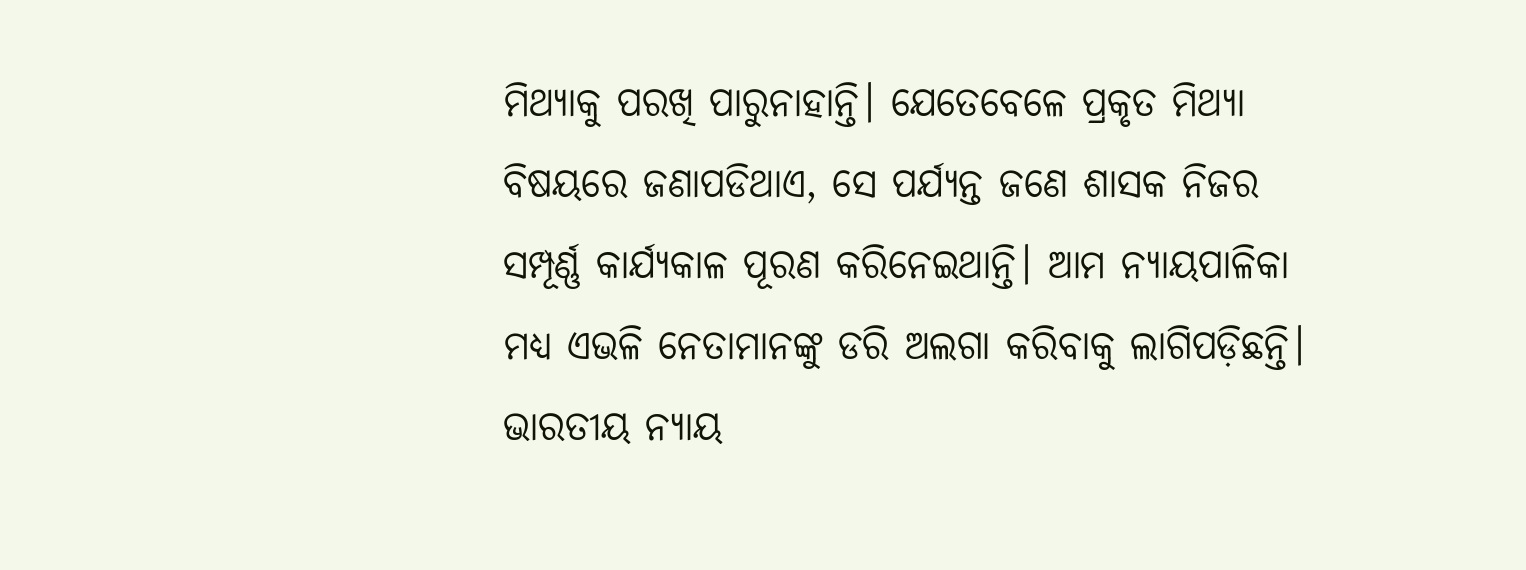ମିଥ୍ୟାକୁ ପରଖି ପାରୁନାହାନ୍ତି। ଯେତେବେଳେ ପ୍ରକୃତ ମିଥ୍ୟା ବିଷୟରେ ଜଣାପଡିଥାଏ, ସେ ପର୍ଯ୍ୟନ୍ତ ଜଣେ ଶାସକ ନିଜର ସମ୍ପୂର୍ଣ୍ଣ କାର୍ଯ୍ୟକାଳ ପୂରଣ କରିନେଇଥାନ୍ତି। ଆମ ନ୍ୟାୟପାଳିକା ମଧ୍ୟ ଏଭଳି ନେତାମାନଙ୍କୁ ଡରି ଅଲଗା କରିବାକୁ ଲାଗିପଡ଼ିଛନ୍ତି। ଭାରତୀୟ ନ୍ୟାୟ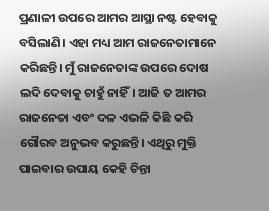ପ୍ରଣାଳୀ ଉପରେ ଆମର ଆସ୍ଥା ନଷ୍ଟ ହେବାକୁ ବସିଲାଣି। ଏହା ମଧ୍ୟ ଆମ ରାଜନେତାମାନେ କରିଛନ୍ତି। ମୁଁ ରାଜନେତାଙ୍କ ଉପରେ ଦୋଷ ଲଦି ଦେବାକୁ ଚାହୁଁ ନାହିଁ। ଆଜି ତ ଆମର ରାଜନେତା ଏବଂ ଦଳ ଏଭଳି କିଛି କରି ଗୌରବ ଅନୁଭବ କରୁଛନ୍ତି। ଏଥିରୁ ମୁକ୍ତି ପାଇବାର ଉପାୟ କେହି ଚିନ୍ତା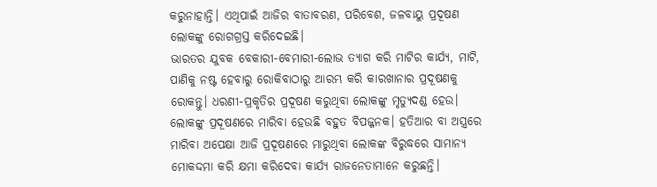କରୁନାହାନ୍ତି। ଏଥିପାଇଁ ଆଜିର ବାତାବରଣ, ପରିବେଶ, ଜଳବାୟୁ ପ୍ରଦୂଷଣ ଲୋକଙ୍କୁ ରୋଗଗ୍ରସ୍ତ କରିଦେଇଛି।
ଭାରତର ଯୁବକ ବେକାରୀ-ବେମାରୀ-ଲୋଭ ତ୍ୟାଗ କରି ମାଟିର କାର୍ଯ୍ୟ, ମାଟି, ପାଣିକୁ ନଷ୍ଟ ହେବାରୁ ରୋକିବାଠାରୁ ଆରମ୍ଭ କରି କାରଖାନାର ପ୍ରଦୂଷଣକୁ ରୋକନ୍ତୁ। ଧରଣୀ-ପ୍ରକୃତିର ପ୍ରଦୂଷଣ କରୁଥିବା ଲୋକଙ୍କୁ ମୃତ୍ୟୁଦଣ୍ଡ ହେଉ। ଲୋକଙ୍କୁ ପ୍ରଦୂଷଣରେ ମାରିବା ହେଉଛି ବହୁତ ବିପଜ୍ଜନକ। ହତିଆର ବା ଅସ୍ତ୍ରରେ ମାରିବା ଅପେକ୍ଷା ଆଜି ପ୍ରଦୂଷଣରେ ମାରୁଥିବା ଲୋକଙ୍କ ବିରୁଦ୍ଧରେ ସାମାନ୍ୟ ମୋକଦ୍ଦମା କରି କ୍ଷମା କରିଦେବା କାର୍ଯ୍ୟ ରାଜନେତାମାନେ କରୁଛନ୍ତି।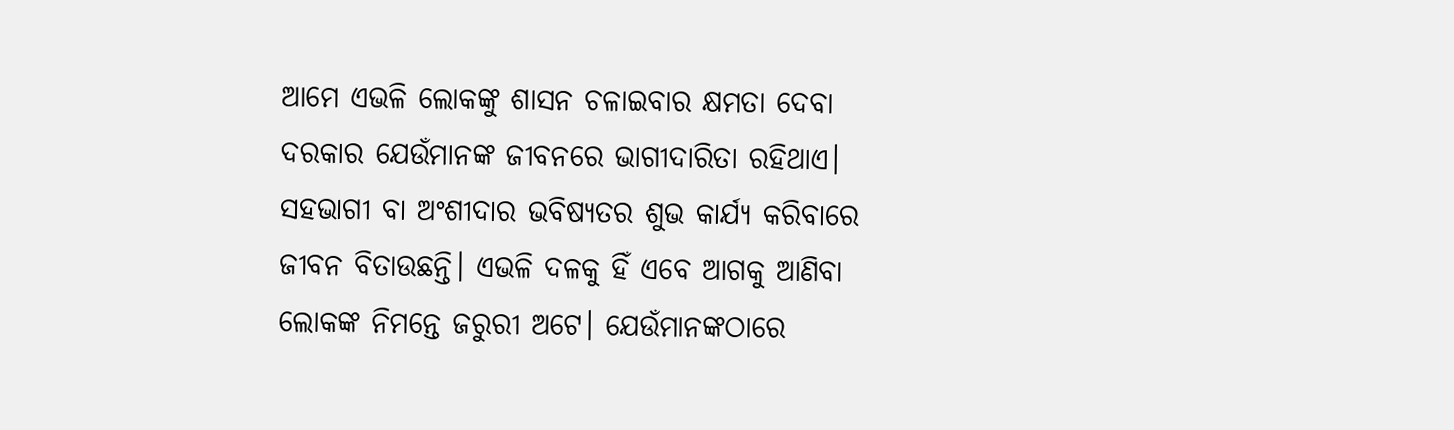ଆମେ ଏଭଳି ଲୋକଙ୍କୁ ଶାସନ ଚଳାଇବାର କ୍ଷମତା ଦେବା ଦରକାର ଯେଉଁମାନଙ୍କ ଜୀବନରେ ଭାଗୀଦାରିତା ରହିଥାଏ। ସହଭାଗୀ ବା ଅଂଶୀଦାର ଭବିଷ୍ୟତର ଶୁଭ କାର୍ଯ୍ୟ କରିବାରେ ଜୀବନ ବିତାଉଛନ୍ତି। ଏଭଳି ଦଳକୁ ହିଁ ଏବେ ଆଗକୁ ଆଣିବା ଲୋକଙ୍କ ନିମନ୍ତେ ଜରୁରୀ ଅଟେ। ଯେଉଁମାନଙ୍କଠାରେ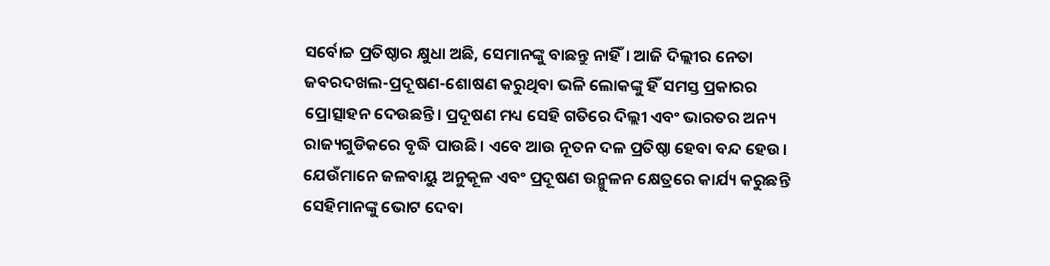ସର୍ବୋଚ୍ଚ ପ୍ରତିଷ୍ଠାର କ୍ଷୁଧା ଅଛି, ସେମାନଙ୍କୁ ବାଛନ୍ତୁ ନାହିଁ। ଆଜି ଦିଲ୍ଲୀର ନେତା ଜବରଦଖଲ-ପ୍ରଦୂଷଣ-ଶୋଷଣ କରୁଥିବା ଭଳି ଲୋକଙ୍କୁ ହିଁ ସମସ୍ତ ପ୍ରକାରର ପ୍ରୋତ୍ସାହନ ଦେଉଛନ୍ତି। ପ୍ରଦୂଷଣ ମଧ୍ୟ ସେହି ଗତିରେ ଦିଲ୍ଲୀ ଏବଂ ଭାରତର ଅନ୍ୟ ରାଜ୍ୟଗୁଡିକରେ ବୃଦ୍ଧି ପାଉଛି। ଏବେ ଆଉ ନୂତନ ଦଳ ପ୍ରତିଷ୍ଠା ହେବା ବନ୍ଦ ହେଉ। ଯେଉଁମାନେ ଜଳବାୟୁ ଅନୁକୂଳ ଏବଂ ପ୍ରଦୂଷଣ ଉନ୍ମୁଳନ କ୍ଷେତ୍ରରେ କାର୍ଯ୍ୟ କରୁଛନ୍ତି ସେହିମାନଙ୍କୁ ଭୋଟ ଦେବା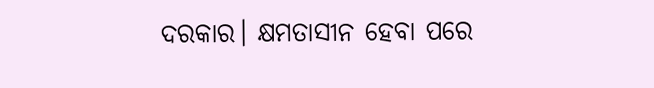ଦରକାର। କ୍ଷମତାସୀନ ହେବା ପରେ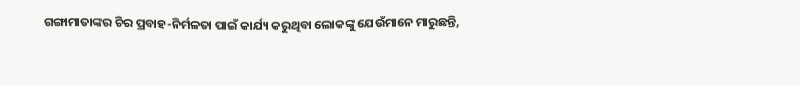ଗଙ୍ଗାମାତାଙ୍କର ଚିର ପ୍ରବାହ-ନିର୍ମଳତା ପାଇଁ କାର୍ଯ୍ୟ କରୁଥିବା ଲୋକଙ୍କୁ ଯେଉଁମାନେ ମାରୁଛନ୍ତି,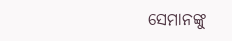ସେମାନଙ୍କୁ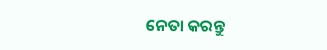ନେତା କରନ୍ତୁ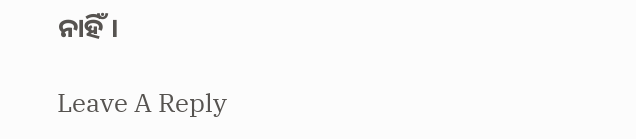ନାହିଁ।

Leave A Reply